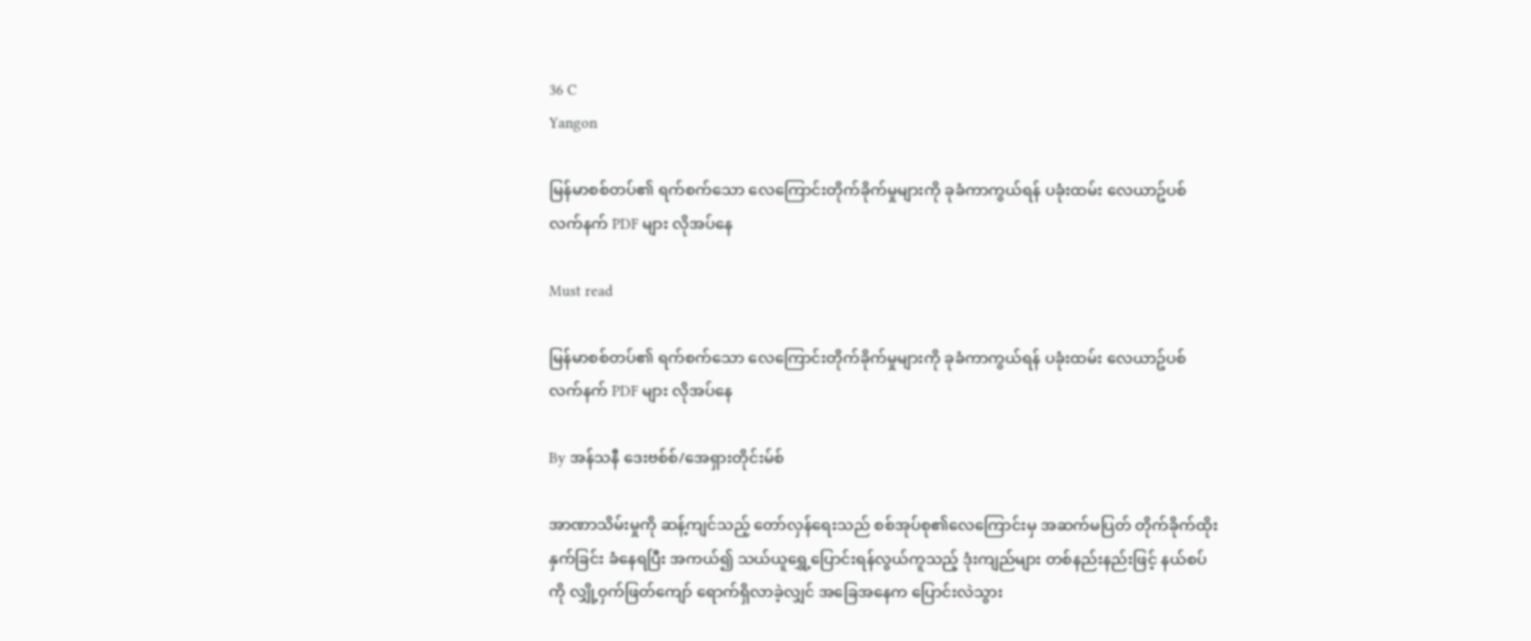36 C
Yangon

မြန်မာစစ်တပ်၏ ရက်စက်သော လေကြောင်းတိုက်ခိုက်မှုများကို ခုခံကာကွယ်ရန် ပခုံးထမ်း လေယာဥ်ပစ် လက်နက် PDF များ လိုအပ်နေ

Must read

မြန်မာစစ်တပ်၏ ရက်စက်သော လေကြောင်းတိုက်ခိုက်မှုများကို ခုခံကာကွယ်ရန် ပခုံးထမ်း လေယာဥ်ပစ် လက်နက် PDF များ လိုအပ်နေ

By အန်သနီ ဒေးဗစ်စ်/အေရှားတိုင်းမ်စ်

အာဏာသိမ်းမှုကို ဆန့်ကျင်သည့် တော်လှန်ရေးသည် စစ်အုပ်စု၏လေကြောင်းမှ အဆက်မပြတ် တိုက်ခိုက်ထိုးနှက်ခြင်း ခံနေရပြီး အကယ်၍ သယ်ယူရွှေ့ပြောင်းရန်လွယ်ကူသည့် ဒုံးကျည်များ တစ်နည်းနည်းဖြင့် နယ်စပ်ကို လျှို့ဝှက်ဖြတ်ကျော် ရောက်ရှိလာခဲ့လျှင် အခြေအနေက ပြောင်းလဲသွား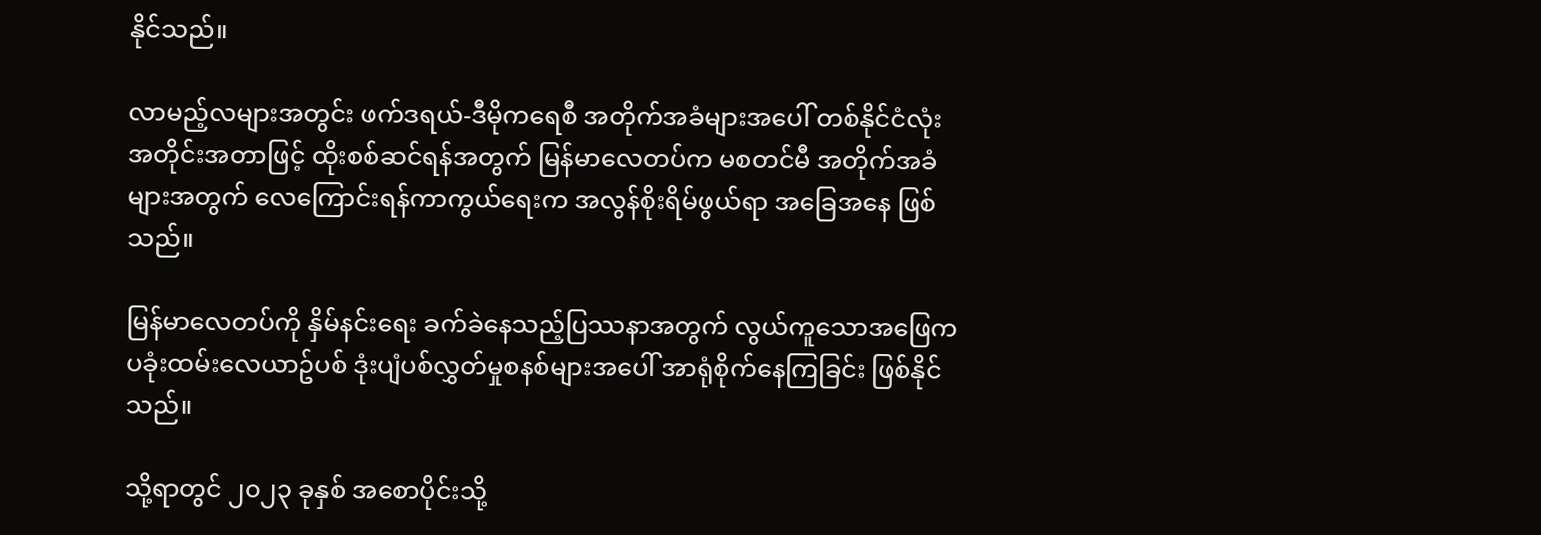နိုင်သည်။

လာမည့်လများအတွင်း ဖက်ဒရယ်-ဒီမိုကရေစီ အတိုက်အခံများအပေါ် တစ်နိုင်ငံလုံး အတိုင်းအတာဖြင့် ထိုးစစ်ဆင်ရန်အတွက် မြန်မာလေတပ်က မစတင်မီ အတိုက်အခံများအတွက် လေကြောင်းရန်ကာကွယ်ရေးက အလွန်စိုးရိမ်ဖွယ်ရာ အခြေအနေ ဖြစ်သည်။

မြန်မာလေတပ်ကို နှိမ်နင်းရေး ခက်ခဲနေသည့်ပြဿနာအတွက် လွယ်ကူသောအဖြေက ပခုံးထမ်းလေယာဥ်ပစ် ဒုံးပျံပစ်လွှတ်မှုစနစ်များအပေါ် အာရုံစိုက်နေကြခြင်း ဖြစ်နိုင်သည်။

သို့ရာတွင် ၂၀၂၃ ခုနှစ် အစောပိုင်းသို့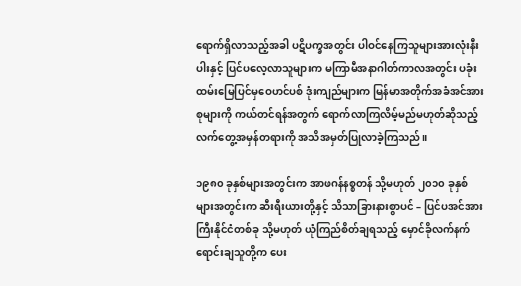ရောက်ရှိလာသည့်အခါ ပဋိပက္ခအတွင်း ပါဝင်နေကြသူများအားလုံးနီးပါးနှင့် ပြင်ပလေ့လာသူများက မကြာမီအနာဂါတ်ကာလအတွင်း ပခုံးထမ်းမြေပြင်မှဝေဟင်ပစ် ဒုံးကျည်များက မြန်မာအတိုက်အခံအင်အားစုများကို ကယ်တင်ရန်အတွက် ရောက်လာကြလိမ့်မည်မဟုတ်ဆိုသည့် လက်တွေ့အမှန်တရားကို အသိအမှတ်ပြုလာခဲ့ကြသည်။

၁၉၈၀ ခုနှစ်များအတွင်းက အာဖဂန်နစ္စတန် သို့မဟုတ် ၂၀၁၀ ခုနှစ်များအတွင်းက ဆီးရီးယားတို့နှင့် သိသာခြားနားစွာပင် – ပြင်ပအင်အားကြီးနိုင်ငံတစ်ခု သို့မဟုတ် ယုံကြည်စိတ်ချရသည့် မှောင်ခိုလက်နက် ရောင်းချသူတို့က ပေး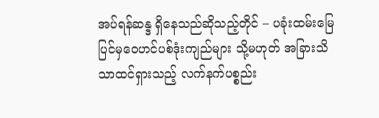အပ်ရန်ဆန္ဒ ရှိနေသည်ဆိုသည့်တိုင် – ပခုံးထမ်းမြေပြင်မှဝေဟင်ပစ်ဒုံးကျည်များ သို့မဟုတ် အခြားသိသာထင်ရှားသည့် လက်နက်ပစ္စည်း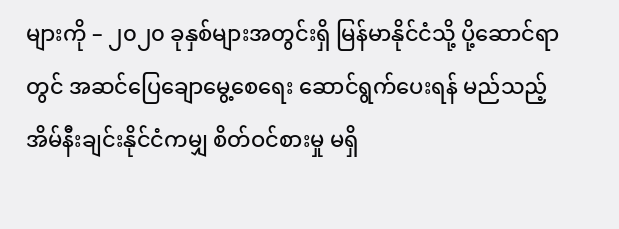များကို – ၂၀၂၀ ခုနှစ်များအတွင်းရှိ မြန်မာနိုင်ငံသို့ ပို့ဆောင်ရာတွင် အဆင်ပြေချောမွေ့စေရေး ဆောင်ရွက်ပေးရန် မည်သည့်အိမ်နီးချင်းနိုင်ငံကမျှ စိတ်ဝင်စားမှု မရှိ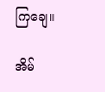ကြချေ။

အိမ်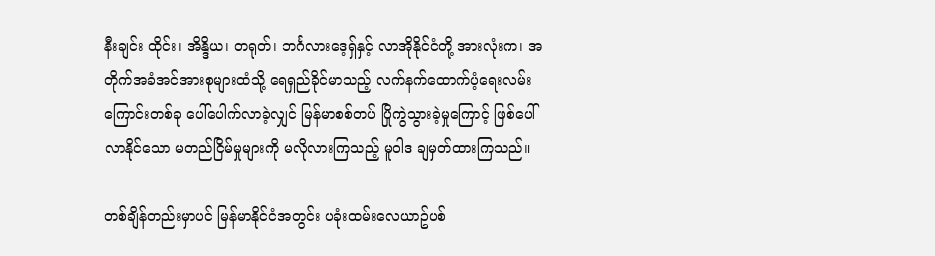နီးချင်း ထိုင်း၊ အိန္ဒိယ၊ တရုတ်၊ ဘင်္ဂလားဒေ့ရှ်နှင့် လာအိုနိုင်ငံတို့ အားလုံးက၊ အတိုက်အခံအင်အားစုများထံသို့ ရေရှည်ခိုင်မာသည့် လက်နက်ထောက်ပံ့ရေးလမ်းကြောင်းတစ်ခု ပေါ်ပေါက်လာခဲ့လျှင် မြန်မာစစ်တပ် ပြိုကွဲသွားခဲ့မှုကြောင့် ဖြစ်ပေါ်လာနိုင်သော မတည်ငြိမ်မှုများကို မလိုလားကြသည့် မူဝါဒ ချမှတ်ထားကြသည်။

တစ်ချိန်တည်းမှာပင် မြန်မာနိုင်ငံအတွင်း ပခုံးထမ်းလေယာဥ်ပစ်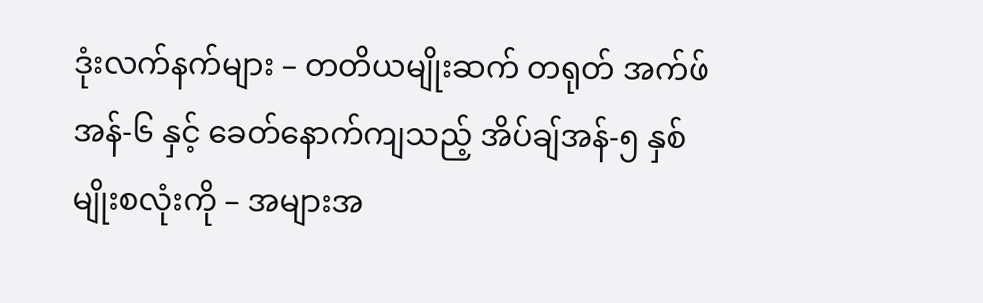ဒုံးလက်နက်များ – တတိယမျိုးဆက် တရုတ် အက်ဖ်အန်-၆ နှင့် ခေတ်နောက်ကျသည့် အိပ်ချ်အန်-၅ နှစ်မျိုးစလုံးကို – အများအ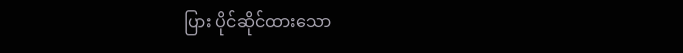ပြား ပိုင်ဆိုင်ထားသော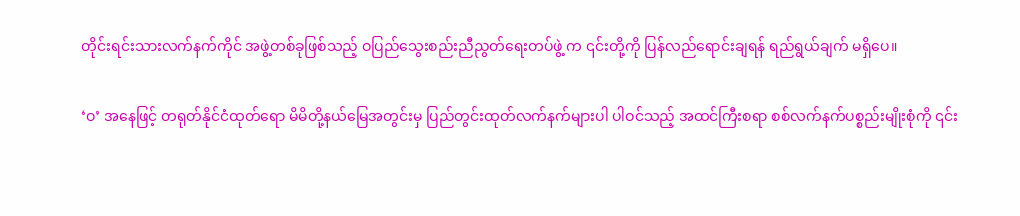တိုင်းရင်းသားလက်နက်ကိုင် အဖွဲ့တစ်ခုဖြစ်သည့် ဝပြည်သွေးစည်းညီညွတ်ရေးတပ်ဖွဲ့ က ၎င်းတို့ကို ပြန်လည်ရောင်းချရန် ရည်ရွယ်ချက် မရှိပေ။

‘ဝ’ အနေဖြင့် တရုတ်နိုင်ငံထုတ်ရော မိမိတို့နယ်မြေအတွင်းမှ ပြည်တွင်းထုတ်လက်နက်များပါ ပါဝင်သည့် အထင်ကြီးစရာ စစ်လက်နက်ပစ္စည်းမျိုးစုံကို ၎င်း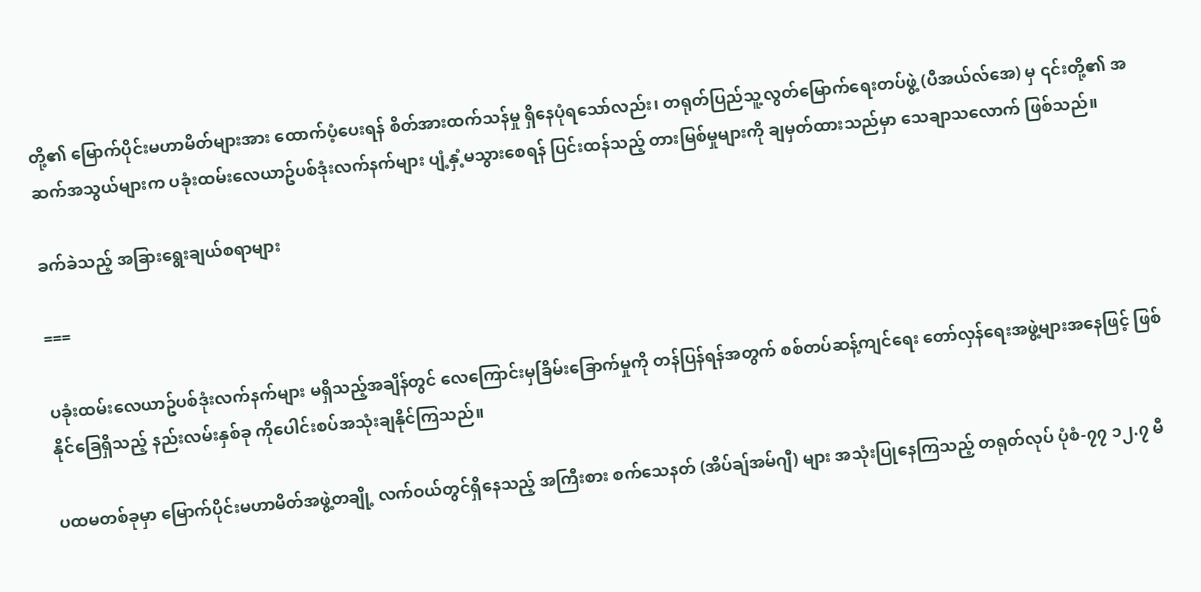တို့၏ မြောက်ပိုင်းမဟာမိတ်များအား ထောက်ပံ့ပေးရန် စိတ်အားထက်သန်မှု ရှိနေပုံရသော်လည်း၊ တရုတ်ပြည်သူ့လွတ်မြောက်ရေးတပ်ဖွဲ့ (ပီအယ်လ်အေ) မှ ၎င်းတို့၏ အဆက်အသွယ်များက ပခုံးထမ်းလေယာဥ်ပစ်ဒုံးလက်နက်များ ပျံ့နှံ့မသွားစေရန် ပြင်းထန်သည့် တားမြစ်မှုများကို ချမှတ်ထားသည်မှာ သေချာသလောက် ဖြစ်သည်။

ခက်ခဲသည့် အခြားရွေးချယ်စရာများ

===

ပခုံးထမ်းလေယာဥ်ပစ်ဒုံးလက်နက်များ မရှိသည့်အချိန်တွင် လေကြောင်းမှခြိမ်းခြောက်မှုကို တန်ပြန်ရန်အတွက် စစ်တပ်ဆန့်ကျင်ရေး တော်လှန်ရေးအဖွဲ့များအနေဖြင့် ဖြစ်နိုင်ခြေရှိသည့် နည်းလမ်းနှစ်ခု ကိုပေါင်းစပ်အသုံးချနိုင်ကြသည်။

ပထမတစ်ခုမှာ မြောက်ပိုင်းမဟာမိတ်အဖွဲ့တချို့ လက်ဝယ်တွင်ရှိနေသည့် အကြီးစား စက်သေနတ် (အိပ်ချ်အမ်ဂျီ) များ အသုံးပြုနေကြသည့် တရုတ်လုပ် ပုံစံ-၇၇ ၁၂.၇ မီ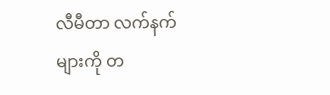လီမီတာ လက်နက်များကို တ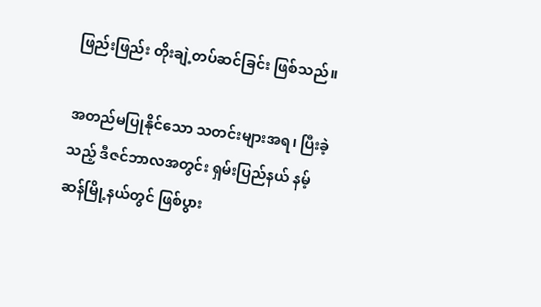ဖြည်းဖြည်း တိုးချဲ့တပ်ဆင်ခြင်း ဖြစ်သည်။

အတည်မပြုနိုင်သော သတင်းများအရ၊ ပြီးခဲ့သည့် ဒီဇင်ဘာလအတွင်း ရှမ်းပြည်နယ် နမ့်ဆန်မြို့နယ်တွင် ဖြစ်ပွား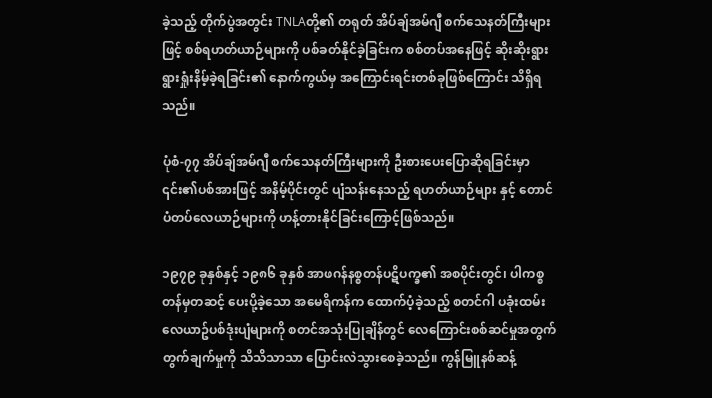ခဲ့သည့် တိုက်ပွဲအတွင်း TNLAတို့၏ တရုတ် အိပ်ချ်အမ်ဂျီ စက်သေနတ်ကြီးများဖြင့် စစ်ရဟတ်ယာဉ်များကို ပစ်ခတ်နိုင်ခဲ့ခြင်းက စစ်တပ်အနေဖြင့် ဆိုးဆိုးရွားရွားရှုံးနိမ့်ခဲ့ရခြင်း၏ နောက်ကွယ်မှ အကြောင်းရင်းတစ်ခုဖြစ်ကြောင်း သိရှိရသည်။

ပုံစံ-၇၇ အိပ်ချ်အမ်ဂျီ စက်သေနတ်ကြီးများကို ဦးစားပေးပြောဆိုရခြင်းမှာ ၎င်း၏ပစ်အားဖြင့် အနိမ့်ပိုင်းတွင် ပျံသန်းနေသည့် ရဟတ်ယာဉ်များ နှင့် တောင်ပံတပ်လေယာဉ်များကို ဟန့်တားနိုင်ခြင်းကြောင့်ဖြစ်သည်။

၁၉၇၉ ခုနှစ်နှင့် ၁၉၈၆ ခုနှစ် အာဖဂန်နစ္စတန်ပဋိပက္ခ၏ အစပိုင်းတွင်၊ ပါကစ္စတန်မှတဆင့် ပေးပို့ခဲ့သော အမေရိကန်က ထောက်ပံ့ခဲ့သည့် စတင်ဂါ ပခုံးထမ်းလေယာဥ်ပစ်ဒုံးပျံများကို စတင်အသုံးပြုချိန်တွင် လေကြောင်းစစ်ဆင်မှုအတွက် တွက်ချက်မှုကို သိသိသာသာ ပြောင်းလဲသွားစေခဲ့သည်။ ကွန်မြူနစ်ဆန့်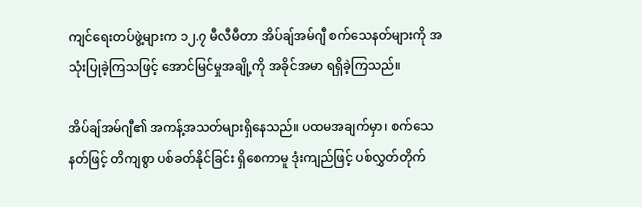ကျင်ရေးတပ်ဖွဲ့များက ၁၂.၇ မီလီမီတာ အိပ်ချ်အမ်ဂျီ စက်သေနတ်များကို အသုံးပြုခဲ့ကြသဖြင့် အောင်မြင်မှုအချို့ကို အခိုင်အမာ ရရှိခဲ့ကြသည်။

အိပ်ချ်အမ်ဂျီ၏ အကန့်အသတ်များရှိနေသည်။ ပထမအချက်မှာ၊ စက်သေနတ်ဖြင့် တိကျစွာ ပစ်ခတ်နိုင်ခြင်း ရှိစေကာမူ ဒုံးကျည်ဖြင့် ပစ်လွှတ်တိုက်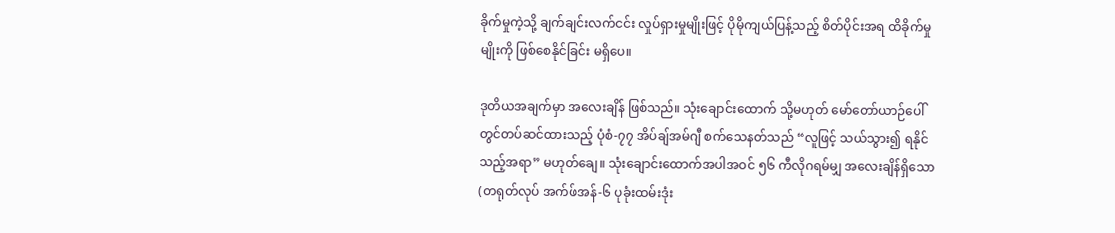ခိုက်မှုကဲ့သို့ ချက်ချင်းလက်ငင်း လှုပ်ရှားမှုမျိုးဖြင့် ပိုမိုကျယ်ပြန့်သည့် စိတ်ပိုင်းအရ ထိခိုက်မှုမျိုးကို ဖြစ်စေနိုင်ခြင်း မရှိပေ။

ဒုတိယအချက်မှာ အလေးချိန် ဖြစ်သည်။ သုံးချောင်းထောက် သို့မဟုတ် မော်တော်ယာဉ်ပေါ်တွင်တပ်ဆင်ထားသည့် ပုံစံ-၇၇ အိပ်ချ်အမ်ဂျီ စက်သေနတ်သည် “လူဖြင့် သယ်သွား၍ ရနိုင်သည့်အရာ” မဟုတ်ချေ။ သုံးချောင်းထောက်အပါအဝင် ၅၆ ကီလိုဂရမ်မျှ အလေးချိန်ရှိသော (တရုတ်လုပ် အက်ဖ်အန်-၆ ပုခုံးထမ်းဒုံး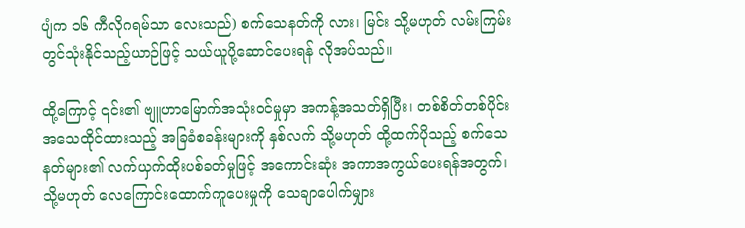ပျံက ၁၆ ကီလိုဂရမ်သာ လေးသည်) စက်သေနတ်ကို လား၊ မြင်း သို့မဟုတ် လမ်းကြမ်းတွင်သုံးနိုင်သည့်ယာဉ်ဖြင့် သယ်ယူပို့ဆောင်ပေးရန် လိုအပ်သည်။

ထို့ကြောင့် ၎င်း၏ ဗျူဟာမြောက်အသုံးဝင်မှုမှာ အကန့်အသတ်ရှိပြီး၊ တစ်စိတ်တစ်ပိုင်း အသေထိုင်ထားသည့် အခြခံစခန်းများကို နှစ်လက် သို့မဟုတ် ထို့ထက်ပိုသည့် စက်သေနတ်များ၏ လက်ယှက်ထိုးပစ်ခတ်မှုဖြင့် အကောင်းဆုံး အကာအကွယ်ပေးရန်အတွက်၊ သို့မဟုတ် လေကြောင်း‌ထောက်ကူပေးမှုကို သေချာ‌ပေါက်မျှား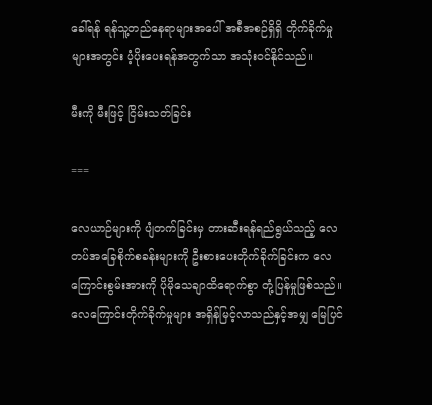ခေါ်ရန် ရန်သူ့တည်နေရာများအပေါ် အစီအစဉ်ရှိရှိ တိုက်ခိုက်မှုများအတွင်း ပံ့ပိုးပေးရန်အတွက်သာ အသုံးဝင်နိုင်သည်။

မီးကို မီးဖြင့် ငြိမ်းသတ်ခြင်း

===

လေယာဉ်များကို ပျံတက်ခြင်းမှ တားဆီးရန်ရည်ရွယ်သည့် လေတပ်အခြေစိုက်စခန်းများကို ဦးစားပေးတိုက်ခိုက်ခြင်းက လေကြောင်းစွမ်းအားကို ပိုမိုသေချာထိရောက်စွာ တုံ့ပြန်မှုဖြစ်သည်။ လေကြောင်းတိုက်ခိုက်မှုများ အရှိန်မြင့်လာသည်နှင့်အမျှ မြေပြင်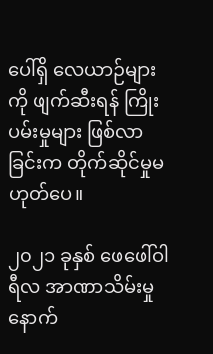ပေါ်ရှိ လေယာဉ်များကို ဖျက်ဆီးရန် ကြိုးပမ်းမှုများ ဖြစ်လာခြင်းက တိုက်ဆိုင်မှုမဟုတ်ပေ။

၂၀၂၁ ခုနှစ် ဖေဖေါ်ဝါရီလ အာဏာသိမ်းမှုနောက်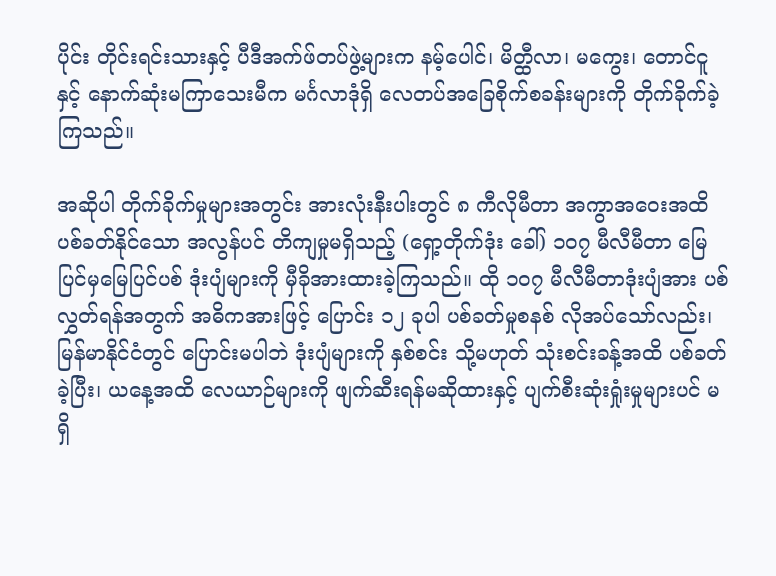ပိုင်း တိုင်းရင်းသားနှင့် ပီဒီအက်ဖ်တပ်ဖွဲ့များက နမ့်ပေါင်၊ မိတ္ထီလာ၊ မကွေး၊ တောင်ငူနှင့် နောက်ဆုံးမကြာသေးမီက မင်္ဂလာဒုံရှိ လေတပ်အခြေစိုက်စခန်းများကို တိုက်ခိုက်ခဲ့ကြသည်။

အဆိုပါ တိုက်ခိုက်မှုများအတွင်း အားလုံးနီးပါးတွင် ၈ ကီလိုမီတာ အကွာအဝေးအထိ ပစ်ခတ်နိုင်သော အလွန်ပင် တိကျမှုမရှိသည့် (ရှော့တိုက်ဒုံး ခေါ်) ၁၀၇ မီလီမီတာ မြေပြင်မှမြေပြင်ပစ် ဒုံးပျံများကို မှီခိုအားထားခဲ့ကြသည်။ ထို ၁၀၇ မီလီမီတာဒုံးပျံအား ပစ်လွှတ်ရန်အတွက် အဓိကအားဖြင့် ပြောင်း ၁၂ ခုပါ ပစ်ခတ်မှုစနစ် လိုအပ်သော်လည်း၊ မြန်မာနိုင်ငံတွင် ပြောင်းမပါဘဲ ဒုံးပျံများကို နှစ်စင်း သို့မဟုတ် သုံးစင်းခန့်အထိ ပစ်ခတ်ခဲ့ပြီး၊ ယနေ့အထိ လေယာဉ်များကို ဖျက်ဆီးရန်မဆိုထားနှင့် ပျက်စီးဆုံးရှုံးမှုများပင် မရှိ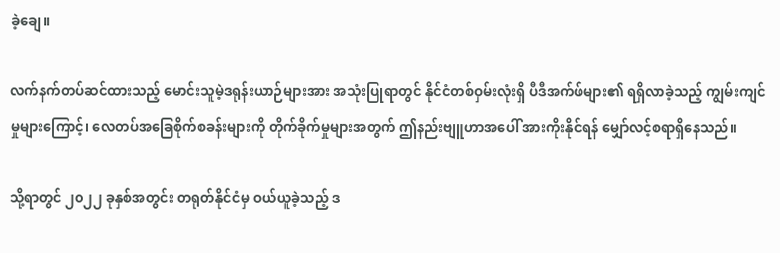ခဲ့ချေ။

လက်နက်တပ်ဆင်ထားသည့် မောင်းသူမဲ့ဒရုန်းယာဉ်များအား အသုံးပြုရာတွင် နိုင်ငံတစ်ဝှမ်းလုံးရှိ ပီဒီအက်ဖ်များ၏ ရရှိလာခဲ့သည့် ကျွမ်းကျင်မှုများကြောင့်၊ လေတပ်အခြေစိုက်စခန်းများကို တိုက်ခိုက်မှုများအတွက် ဤနည်းဗျူဟာအပေါ် အားကိုးနိုင်ရန် မျှော်လင့်စရာရှိနေသည်။

သို့ရာတွင် ၂၀၂၂ ခုနှစ်အတွင်း တရုတ်နိုင်ငံမှ ဝယ်ယူခဲ့သည့် ဒ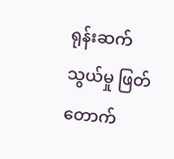ရုန်းဆက်သွယ်မှု ဖြတ်တောက်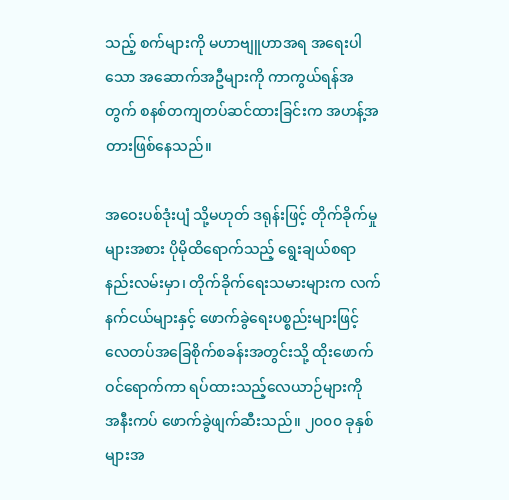သည့် စက်များကို မဟာဗျူဟာအရ အရေးပါသော အဆောက်အဦများကို ကာကွယ်ရန်အတွက် စနစ်တကျတပ်ဆင်ထားခြင်းက အဟန့်အတားဖြစ်နေသည်။

အဝေးပစ်ဒုံးပျံ သို့မဟုတ် ဒရုန်းဖြင့် တိုက်ခိုက်မှုများအစား ပိုမိုထိရောက်သည့် ရွေးချယ်စရာနည်းလမ်းမှာ၊ တိုက်ခိုက်ရေးသမားများက လက်နက်ငယ်များနှင့် ဖောက်ခွဲရေးပစ္စည်းများဖြင့် လေတပ်အခြေစိုက်စခန်းအတွင်းသို့ ထိုးဖောက်ဝင်ရောက်ကာ ရပ်ထားသည့်လေယာဉ်များကို အနီးကပ် ဖောက်ခွဲဖျက်ဆီးသည်။ ၂၀၀၀ ခုနှစ်များအ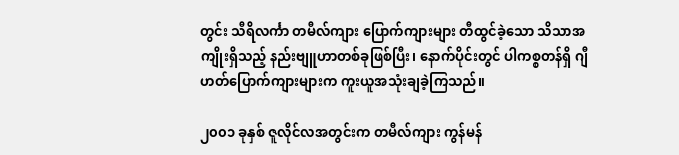တွင်း သီရိလင်္ကာ တမီလ်ကျား ပြောက်ကျားများ တီထွင်ခဲ့သော သိသာအကျိုးရှိသည့် နည်းဗျူဟာတစ်ခုဖြစ်ပြီး၊ နောက်ပိုင်းတွင် ပါကစ္စတန်ရှိ ဂျီဟတ်ပြောက်ကျားများက ကူးယူအသုံးချခဲ့ကြသည်။

၂၀၀၁ ခုနှစ် ဇူလိုင်လအတွင်းက တမီလ်ကျား ကွန်မန်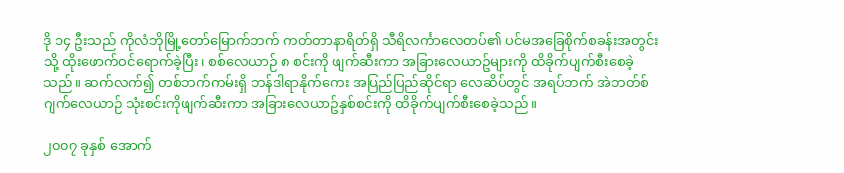ဒို ၁၄ ဦးသည် ကိုလံဘိုမြို့တော်မြောက်ဘက် ကတ်တာနာရိတ်ရှိ သီရိလင်္ကာလေတပ်၏ ပင်မအခြေစိုက်စခန်းအတွင်းသို့ ထိုးဖောက်ဝင်ရောက်ခဲ့ပြီး၊ စစ်လေယာဉ် ၈ စင်းကို ဖျက်ဆီးကာ အခြားလေယာဥ်များကို ထိခိုက်ပျက်စီးစေခဲ့သည်။ ဆက်လက်၍ တစ်ဘက်ကမ်းရှိ ဘန်ဒါရာနိုက်ကေး အပြည်ပြည်ဆိုင်ရာ လေဆိပ်တွင် အရပ်ဘက် အဲဘတ်စ်ဂျက်လေယာဉ် သုံးစင်းကိုဖျက်ဆီးကာ အခြားလေယာဥ်နှစ်စင်းကို ထိခိုက်ပျက်စီးစေခဲ့သည်။

၂၀၀၇ ခုနှစ် အောက်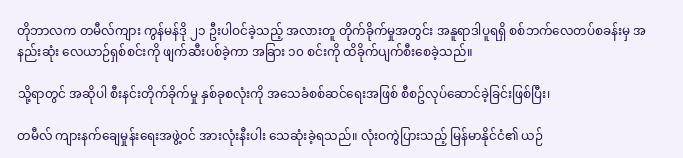တိုဘာလက တမီလ်ကျား ကွန်မန်ဒို ၂၁ ဦးပါဝင်ခဲ့သည့် အလားတူ တိုက်ခိုက်မှုအတွင်း အနူရာဒါပူရရှိ စစ်ဘက်လေတပ်စခန်းမှ အနည်းဆုံး လေယာဉ်ရှစ်စင်းကို ဖျက်ဆီးပစ်ခဲ့ကာ အခြား ၁၀ စင်းကို ထိခိုက်ပျက်စီးစေခဲ့သည်။

သို့ရာတွင် အဆိုပါ စီးနင်းတိုက်ခိုက်မှု နှစ်ခုစလုံးကို အသေခံစစ်ဆင်ရေးအဖြစ် စီစဥ်လုပ်ဆောင်ခဲ့ခြင်းဖြစ်ပြီး၊

တမီလ် ကျားနက်ချေမှုန်းရေးအဖွဲ့ဝင် အားလုံးနီးပါး သေဆုံးခဲ့ရသည်။ လုံးဝကွဲပြားသည့် မြန်မာနိုင်ငံ၏ ယဉ်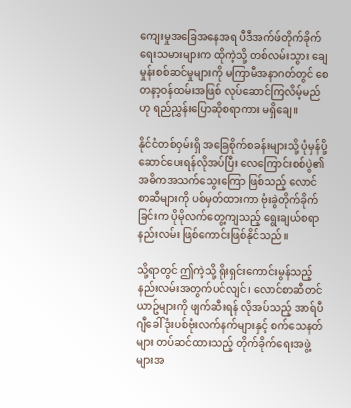ကျေးမှုအခြေအနေအရ ပီဒီအက်ဖ်တိုက်ခိုက်ရေးသမားများက ထိုကဲ့သို့ တစ်လမ်းသွား ချေမှုန်းစစ်ဆင်မှုများကို မကြာမီအနာဂတ်တွင် စေတနာ့ဝန်ထမ်းအဖြစ် လုပ်ဆောင်ကြလိမ့်မည်ဟု ရည်ညွှန်းပြောဆိုစရာကား မရှိချေ။

နိုင်ငံတစ်ဝှမ်းရှိ အခြေစိုက်စခန်းများသို့ ပုံမှန်ပို့ဆောင်ပေးရန်လိုအပ်ပြီး လေကြောင်းစစ်ပွဲ၏ အဓိကအသက်သွေးကြော ဖြစ်သည့် လောင်စာဆီများကို ပစ်မှတ်ထားကာ ဗုံးခွဲတိုက်ခိုက်ခြင်းက ပိုမိုလက်တွေ့ကျသည့် ရွေးချယ်စရာနည်းလမ်း ဖြစ်ကောင်းဖြစ်နိုင်သည်။

သို့ရာတွင် ဤကဲ့သို့ ရိုးရှင်းကောင်းမွန်သည့် နည်းလမ်းအတွက်ပင်လျင်၊ လောင်စာဆီတင်ယာဥ်များကို ဖျက်ဆီးရန် လိုအပ်သည့် အာရ်ပီဂျီခေါ် ဒုံးပစ်ဗုံးလက်နက်များနှင့် စက်သေနတ်များ တပ်ဆင်ထားသည့် တိုက်ခိုက်ရေးအဖွဲ့များအ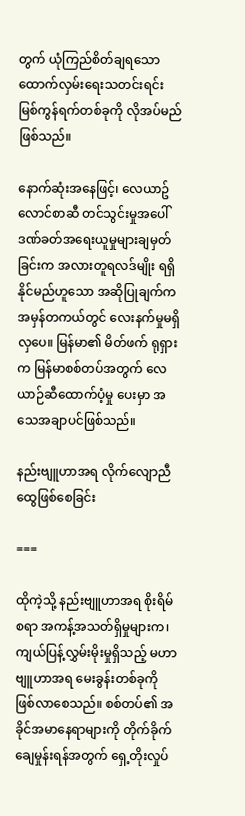တွက် ယုံကြည်စိတ်ချရသော ထောက်လှမ်းရေးသတင်းရင်းမြစ်ကွန်ရက်တစ်ခုကို လိုအပ်မည်ဖြစ်သည်။

နောက်ဆုံးအနေဖြင့်၊ လေယာဥ်လောင်စာဆီ တင်သွင်းမှုအပေါ် ဒဏ်ခတ်အရေးယူမှုများချမှတ်ခြင်းက အလားတူရလဒ်မျိုး ရရှိနိုင်မည်ဟူသော အဆိုပြုချက်က အမှန်တကယ်တွင် လေးနက်မှုမရှိလှပေ။ မြန်မာ၏ မိတ်ဖက် ရုရှားက မြန်မာစစ်တပ်အတွက် လေယာဉ်ဆီထောက်ပံ့မှု ပေးမှာ အသေအချာပင်ဖြစ်သည်။

နည်းဗျူဟာအရ လိုက်လျောညီထွေဖြစ်စေခြင်း

===

ထိုကဲ့သို့ နည်းဗျူဟာအရ စိုးရိမ်စရာ အကန့်အသတ်ရှိမှုများက၊ ကျယ်ပြန့်လွှမ်းမိုးမှုရှိသည့် မဟာဗျူဟာအရ မေးခွန်းတစ်ခုကို ဖြစ်လာစေသည်။ စစ်တပ်၏ အခိုင်အမာနေရာများကို တိုက်ခိုက်ချေမှုန်းရန်အတွက် ရှေ့တိုးလှုပ်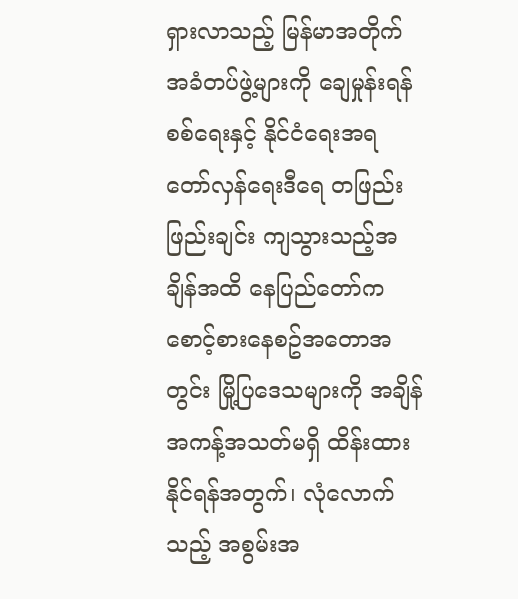ရှားလာသည့် မြန်မာအတိုက်အခံတပ်ဖွဲ့များကို ချေမှုန်းရန် စစ်ရေးနှင့် နိုင်ငံရေးအရ တော်လှန်ရေးဒီရေ တဖြည်းဖြည်းချင်း ကျသွားသည့်အချိန်အထိ နေပြည်တော်က စောင့်စားနေစဥ်အတောအတွင်း မြို့ပြဒေသများကို အချိန်အကန့်အသတ်မရှိ ထိန်းထားနိုင်ရန်အတွက်၊ လုံလောက်သည့် အစွမ်းအ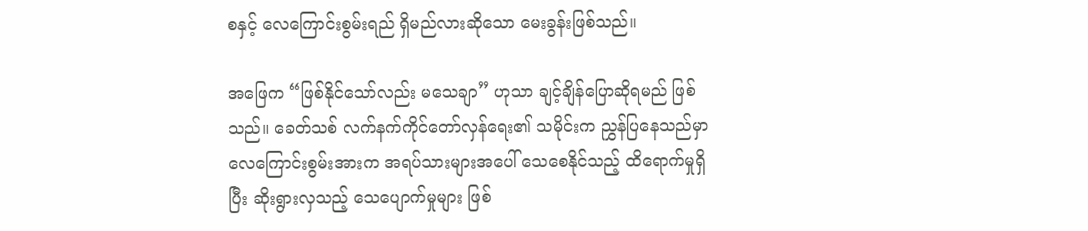စနှင့် လေကြောင်းစွမ်းရည် ရှိမည်လားဆိုသော မေးခွန်းဖြစ်သည်။

အဖြေက “ဖြစ်နိုင်သော်လည်း မသေချာ” ဟုသာ ချင့်ချိန်ပြောဆိုရမည် ဖြစ်သည်။ ခေတ်သစ် လက်နက်ကိုင်တော်လှန်ရေး၏ သမိုင်းက ညွှန်ပြနေသည်မှာ လေကြောင်းစွမ်းအားက အရပ်သားများအပေါ် သေစေနိုင်သည့် ထိရောက်မှုရှိပြီး ဆိုးရွားလှသည့် သေပျောက်မှုများ ဖြစ်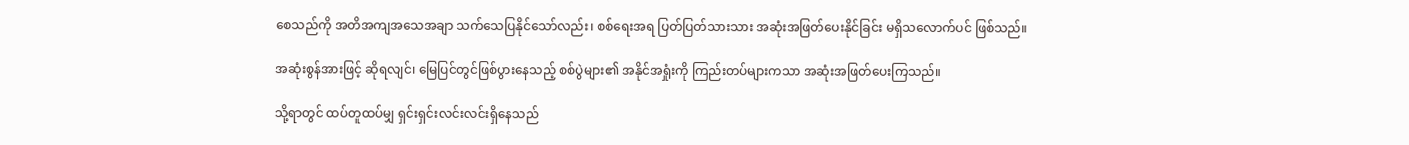စေသည်ကို အတိအကျအသေအချာ သက်သေပြနိုင်သော်လည်း၊ စစ်ရေးအရ ပြတ်ပြတ်သားသား အဆုံးအဖြတ်ပေးနိုင်ခြင်း မရှိသလောက်ပင် ဖြစ်သည်။

အဆုံးစွန်အားဖြင့် ဆိုရလျင်၊ မြေပြင်တွင်ဖြစ်ပွားနေသည့် စစ်ပွဲများ၏ အနိုင်အရှုံးကို ကြည်းတပ်များကသာ အဆုံးအဖြတ်ပေးကြသည်။

သို့ရာတွင် ထပ်တူထပ်မျှ ရှင်းရှင်းလင်းလင်းရှိနေသည်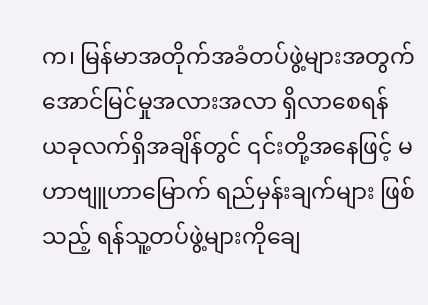က၊ မြန်မာအတိုက်အခံတပ်ဖွဲ့များအတွက် အောင်မြင်မှုအလားအလာ ရှိလာစေရန် ယခုလက်ရှိအချိန်တွင် ၎င်းတို့အနေဖြင့် မဟာဗျူဟာမြောက် ရည်မှန်းချက်များ ဖြစ်သည့် ရန်သူ့တပ်ဖွဲ့များကိုချေ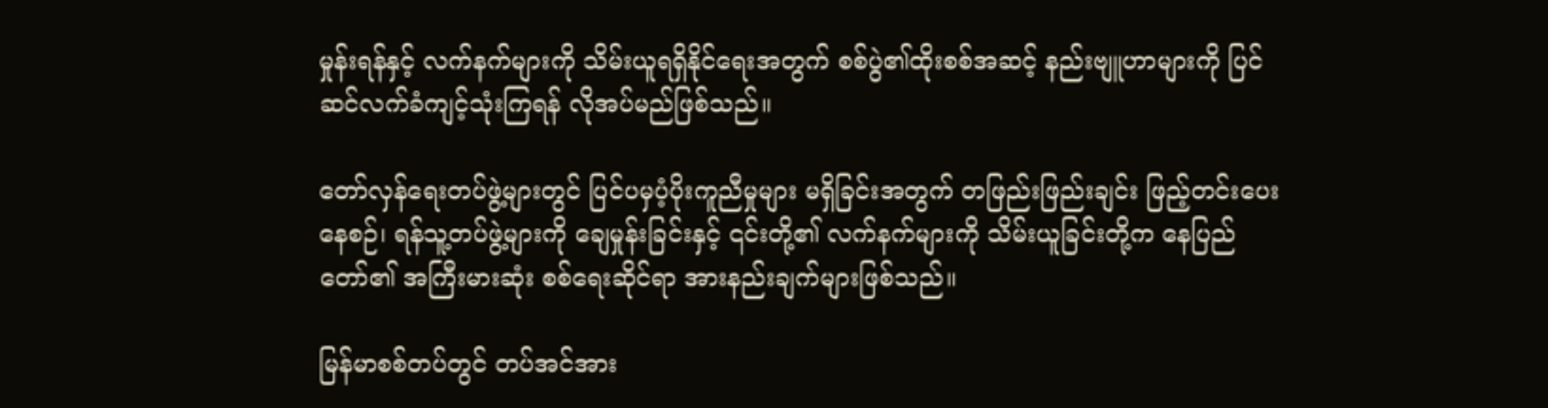မှုန်းရန်နှင့် လက်နက်များကို သိမ်းယူရရှိနိုင်ရေးအတွက် စစ်ပွဲ၏ထိုးစစ်အဆင့် နည်းဗျူဟာများကို ပြင်ဆင်လက်ခံကျင့်သုံးကြရန် လိုအပ်မည်ဖြစ်သည်။

တော်လှန်ရေးတပ်ဖွဲ့များတွင် ပြင်ပမှပံ့ပိုးကူညီမှုများ မရှိခြင်းအတွက် တဖြည်းဖြည်းချင်း ဖြည့်တင်းပေးနေစဉ်၊ ရန်သူ့တပ်ဖွဲ့များကို ချေမှုန်းခြင်းနှင့် ၎င်းတို့၏ လက်နက်များကို သိမ်းယူခြင်းတို့က နေပြည်တော်၏ အကြီးမားဆုံး စစ်ရေးဆိုင်ရာ အားနည်းချက်များဖြစ်သည်။

မြန်မာစစ်တပ်တွင် တပ်အင်အား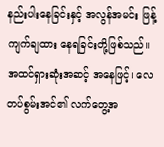နည်းပါးနေခြင်းနှင့် အလွန်အမင်း ဖြန့်ကျက်ချထား နေရခြင်းတို့ဖြစ်သည်။ အထင်ရှားဆုံးအဆင့် အနေဖြင့်၊ လေတပ်စွမ်းအင်၏ လက်တွေ့အ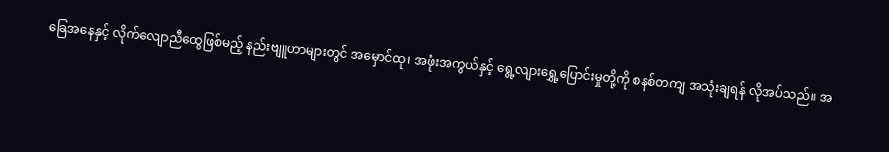ခြေအနေနှင့် လိုက်လျောညီထွေဖြစ်မည့် နည်းဗျူဟာများတွင် အမှောင်ထု၊ အဖုံးအကွယ်နှင့် ရွေ့လျားရွှေ့ပြောင်းမှုတို့ကို စနစ်တကျ အသုံးချရန် လိုအပ်သည်။ အ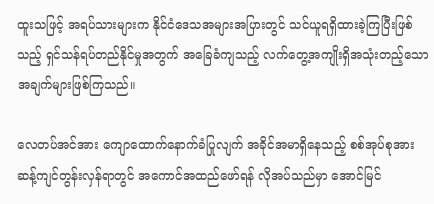ထူးသဖြင့် အရပ်သားများက နိုင်ငံဒေသအများအပြားတွင် သင်ယူရရှိထားခဲ့ကြပြီးဖြစ်သည့် ရှင်သန်ရပ်တည်နိုင်မှုအတွက် အခြေခံကျသည့် လက်တွေ့အကျိုးရှိအသုံးတည့်သော အချက်များဖြစ်ကြသည်။

လေတပ်အင်အား ကျောထောက်နောက်ခံပြုလျက် အခိုင်အမာရှိနေသည့် စစ်အုပ်စုအား ဆန့်ကျင်တွန်းလှန်ရာတွင် အကောင်အထည်ဖော်ရန် လိုအပ်သည်မှာ အောင်မြင်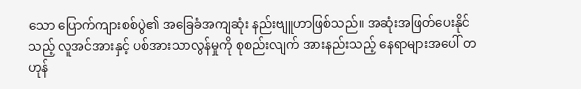သော ပြောက်ကျားစစ်ပွဲ၏ အခြေခံအကျဆုံး နည်းဗျူဟာဖြစ်သည်။ အဆုံးအဖြတ်ပေးနိုင်သည့် လူအင်အားနှင့် ပစ်အားသာလွန်မှုကို စုစည်းလျက် အားနည်းသည့် နေရာများအပေါ် တဟုန်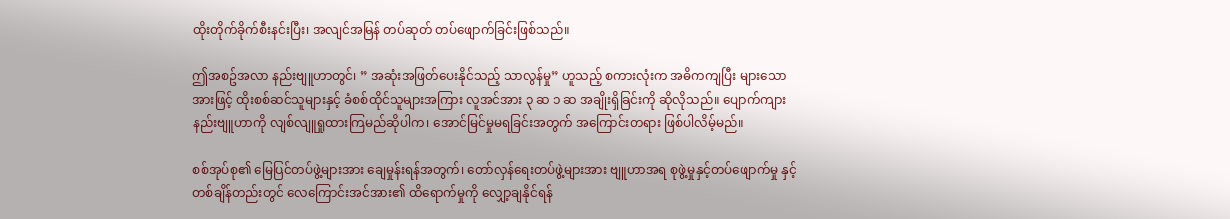ထိုးတိုက်ခိုက်စီးနင်းပြီး၊ အလျင်အမြန် တပ်ဆုတ် တပ်ဖျောက်ခြင်းဖြစ်သည်။

ဤအစဥ်အလာ နည်းဗျူဟာတွင်၊ ” အဆုံးအဖြတ်ပေးနိုင်သည့် သာလွန်မှု” ဟူသည့် စကားလုံးက အဓိကကျပြီး များသောအားဖြင့် ထိုးစစ်ဆင်သူများနှင့် ခံစစ်ထိုင်သူများအကြား လူအင်အား ၃ ဆ ၁ ဆ အချိုးရှိခြင်းကို ဆိုလိုသည်။ ပျောက်ကျားနည်းဗျူဟာကို လျစ်လျူရှုထားကြမည်ဆိုပါက၊ အောင်မြင်မှုမရခြင်းအတွက် အကြောင်းတရား ဖြစ်ပါလိမ့်မည်။

စစ်အုပ်စု၏ မြေပြင်တပ်ဖွဲ့များအား ချေမှုန်းရန်အတွက်၊ တော်လှန်ရေးတပ်ဖွဲ့များအား ဗျူဟာအရ စုဖွဲ့မှုနှင့်တပ်ဖျောက်မှု နှင့် တစ်ချိန်တည်းတွင် လေကြောင်းအင်အား၏ ထိရောက်မှုကို လျှော့ချနိုင်ရန်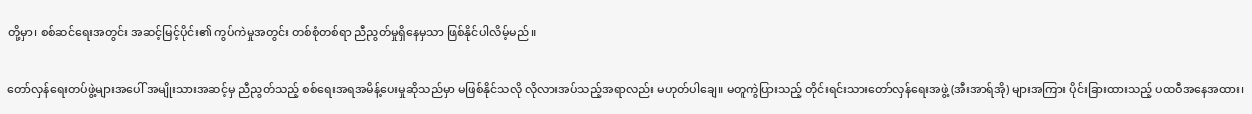တို့မှာ၊ စစ်ဆင်ရေးအတွင်း အဆင့်မြင့်ပိုင်း၏ ကွပ်ကဲမှုအတွင်း တစ်စုံတစ်ရာ ညီညွတ်မှုရှိနေမှသာ ဖြစ်နိုင်ပါလိမ့်မည်။

တော်လှန်ရေးတပ်ဖွဲ့များအပေါ် အမျိုးသားအဆင့်မှ ညီညွတ်သည့် စစ်ရေးအရအမိန့်ပေးမှုဆိုသည်မှာ မဖြစ်နိုင်သလို လိုလားအပ်သည့်အရာလည်း မဟုတ်ပါချေ။ မတူကွဲပြားသည့် တိုင်းရင်းသားတော်လှန်ရေးအဖွဲ့ (အီးအာရ်အို) များအကြား ပိုင်းခြားထားသည့် ပထဝီအနေအထား၊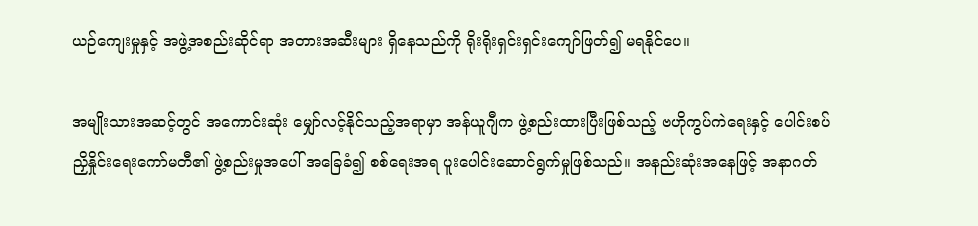ယဉ်ကျေးမှုနှင့် အဖွဲ့အစည်းဆိုင်ရာ အတားအဆီးများ ရှိနေသည်ကို ရိုးရိုးရှင်းရှင်းကျော်ဖြတ်၍ မရနိုင်ပေ။

အမျိုးသားအဆင့်တွင် အကောင်းဆုံး မျှော်လင့်နိုင်သည့်အရာမှာ အန်ယူဂျီက ဖွဲ့စည်းထားပြီးဖြစ်သည့် ဗဟိုကွပ်ကဲရေးနှင့် ပေါင်းစပ်ညှိနှိုင်းရေးကော်မတီ၏ ဖွဲ့စည်းမှုအပေါ် အခြေခံ၍ စစ်ရေးအရ ပူးပေါင်းဆောင်ရွက်မှုဖြစ်သည်။ အနည်းဆုံးအနေဖြင့် အနာဂတ်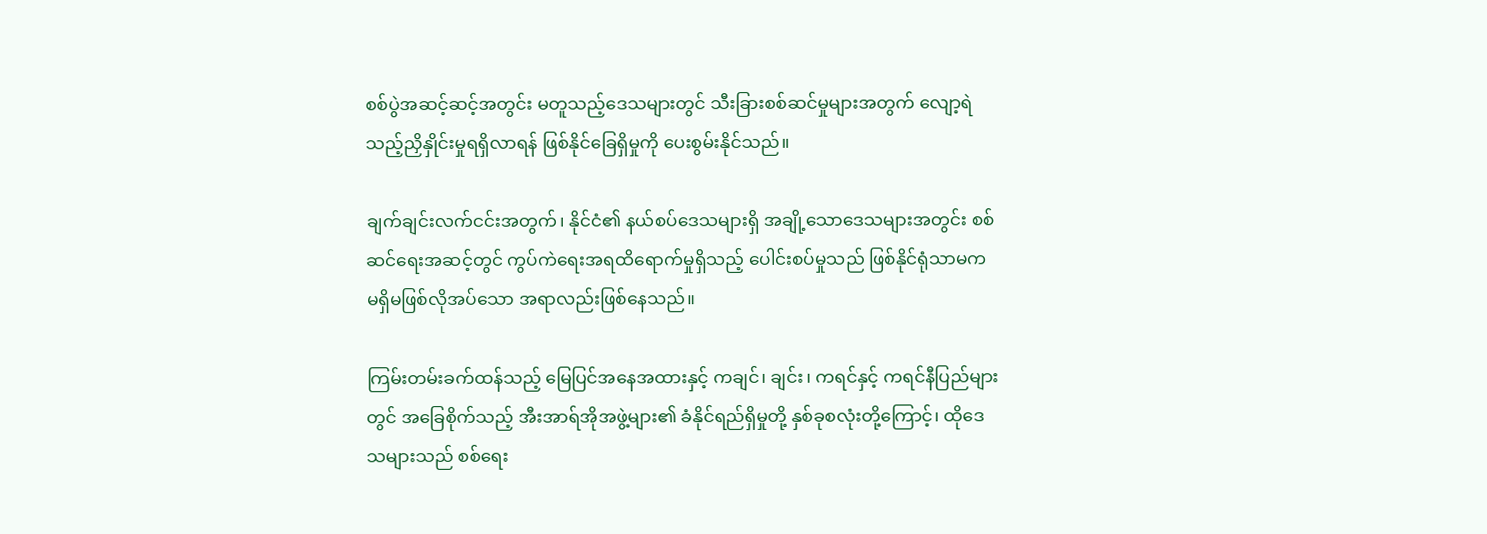စစ်ပွဲအဆင့်ဆင့်အတွင်း မတူသည့်ဒေသများတွင် သီးခြားစစ်ဆင်မှုများအတွက် လျော့ရဲသည့်ညှိနှိုင်းမှုရရှိလာရန် ဖြစ်နိုင်ခြေရှိမှုကို ပေးစွမ်းနိုင်သည်။

ချက်ချင်းလက်ငင်းအတွက်၊ နိုင်ငံ၏ နယ်စပ်ဒေသများရှိ အချို့သောဒေသများအတွင်း စစ်ဆင်ရေးအဆင့်တွင် ကွပ်ကဲရေးအရထိရောက်မှုရှိသည့် ပေါင်းစပ်မှုသည် ဖြစ်နိုင်ရုံသာမက မရှိမဖြစ်လိုအပ်သော အရာလည်းဖြစ်နေသည်။

ကြမ်းတမ်းခက်ထန်သည့် မြေပြင်အနေအထားနှင့် ကချင်၊ ချင်း၊ ကရင်နှင့် ကရင်နီပြည်များတွင် အခြေစိုက်သည့် အီးအာရ်အိုအဖွဲ့များ၏ ခံနိုင်ရည်ရှိမှုတို့ နှစ်ခုစလုံးတို့ကြောင့်၊ ထိုဒေသများသည် စစ်ရေး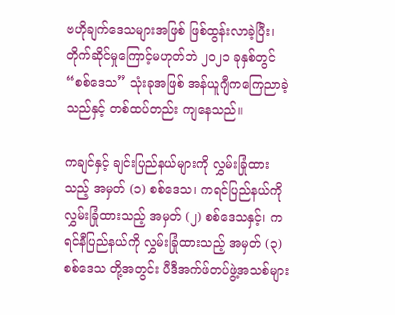ဗဟိုချက်ဒေသများအဖြစ် ဖြစ်ထွန်းလာခဲ့ပြီး၊ တိုက်ဆိုင်မှုကြောင့်မဟုတ်ဘဲ ၂၀၂၁ ခုနှစ်တွင် “စစ်ဒေသ” သုံးခုအဖြစ် အန်ယူဂျီကကြေညာခဲ့သည်နှင့် တစ်ထပ်တည်း ကျနေသည်။

ကချင်နှင့် ချင်းပြည်နယ်များကို လွှမ်းခြုံထားသည့် အမှတ် (၁) စစ်ဒေသ၊ ကရင်ပြည်နယ်ကို လွှမ်းခြုံထားသည့် အမှတ် (၂) စစ်ဒေသနှင့်၊ ကရင်နီပြည်နယ်ကို လွှမ်းခြုံထားသည့် အမှတ် (၃) စစ်ဒေသ တို့အတွင်း ပီဒီအက်ဖ်တပ်ဖွဲ့အသစ်များ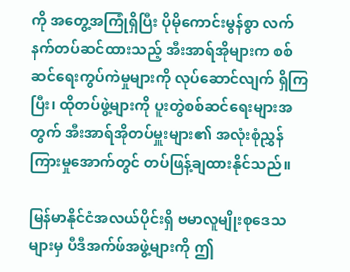ကို အတွေ့အကြုံရှိပြီး ပိုမိုကောင်းမွန်စွာ လက်နက်တပ်ဆင်ထားသည့် အီးအာရ်အိုများက စစ်ဆင်ရေးကွပ်ကဲမှုများကို လုပ်ဆောင်လျက် ရှိကြပြီး၊ ထိုတပ်ဖွဲ့များကို ပူးတွဲစစ်ဆင်ရေးများအတွက် အီးအာရ်အိုတပ်မှူးများ၏ အလုံးစုံညွှန်ကြားမှုအောက်တွင် တပ်ဖြန့်ချထားနိုင်သည်။

မြန်မာနိုင်ငံအလယ်ပိုင်းရှိ ဗမာလူမျိုးစုဒေသများမှ ပီဒီအက်ဖ်အဖွဲ့များကို ဤ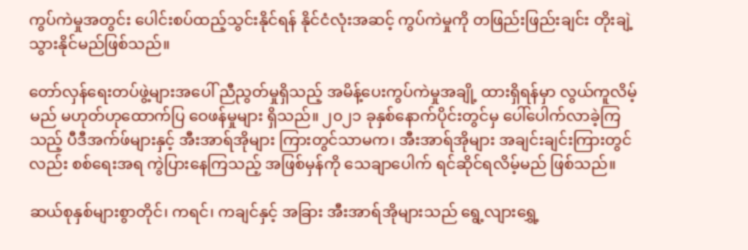ကွပ်ကဲမှုအတွင်း ပေါင်းစပ်ထည့်သွင်းနိုင်ရန် နိုင်ငံလုံးအဆင့် ကွပ်ကဲမှုကို တဖြည်းဖြည်းချင်း တိုးချဲ့သွားနိုင်မည်ဖြစ်သည်။

တော်လှန်ရေးတပ်ဖွဲ့များအပေါ် ညီညွတ်မှုရှိသည့် အမိန့်ပေးကွပ်ကဲမှုအချို့ ထားရှိရန်မှာ လွယ်ကူလိမ့်မည် မဟုတ်ဟုထောက်ပြ ဝေဖန်မှုများ ရှိသည်။ ၂၀၂၁ ခုနှစ်နောက်ပိုင်းတွင်မှ ပေါ်ပေါက်လာခဲ့ကြသည့် ပီဒီအက်ဖ်များနှင့် အီးအာရ်အိုများ ကြားတွင်သာမက၊ အီးအာရ်အိုများ အချင်းချင်းကြားတွင်လည်း စစ်ရေးအရ ကွဲပြားနေကြသည့် အဖြစ်မှန်ကို သေချာပေါက် ရင်ဆိုင်ရလိမ့်မည် ဖြစ်သည်။

ဆယ်စုနှစ်များစွာတိုင်၊ ကရင်၊ ကချင်နှင့် အခြား အီးအာရ်အိုများသည် ရွေ့လျားရွှေ့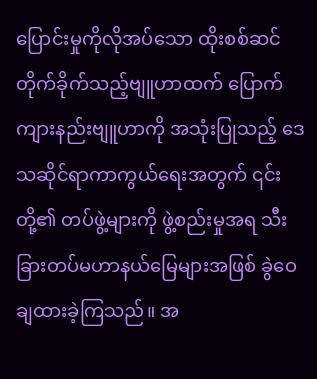ပြောင်းမှုကိုလိုအပ်သော ထိုးစစ်ဆင်တိုက်ခိုက်သည့်ဗျူဟာထက် ပြောက်ကျားနည်းဗျူဟာကို အသုံးပြုသည့် ဒေသဆိုင်ရာကာကွယ်ရေးအတွက် ၎င်းတို့၏ တပ်ဖွဲ့များကို ဖွဲ့စည်းမှုအရ သီးခြားတပ်မဟာနယ်မြေများအဖြစ် ခွဲဝေချထားခဲ့ကြသည်။ အ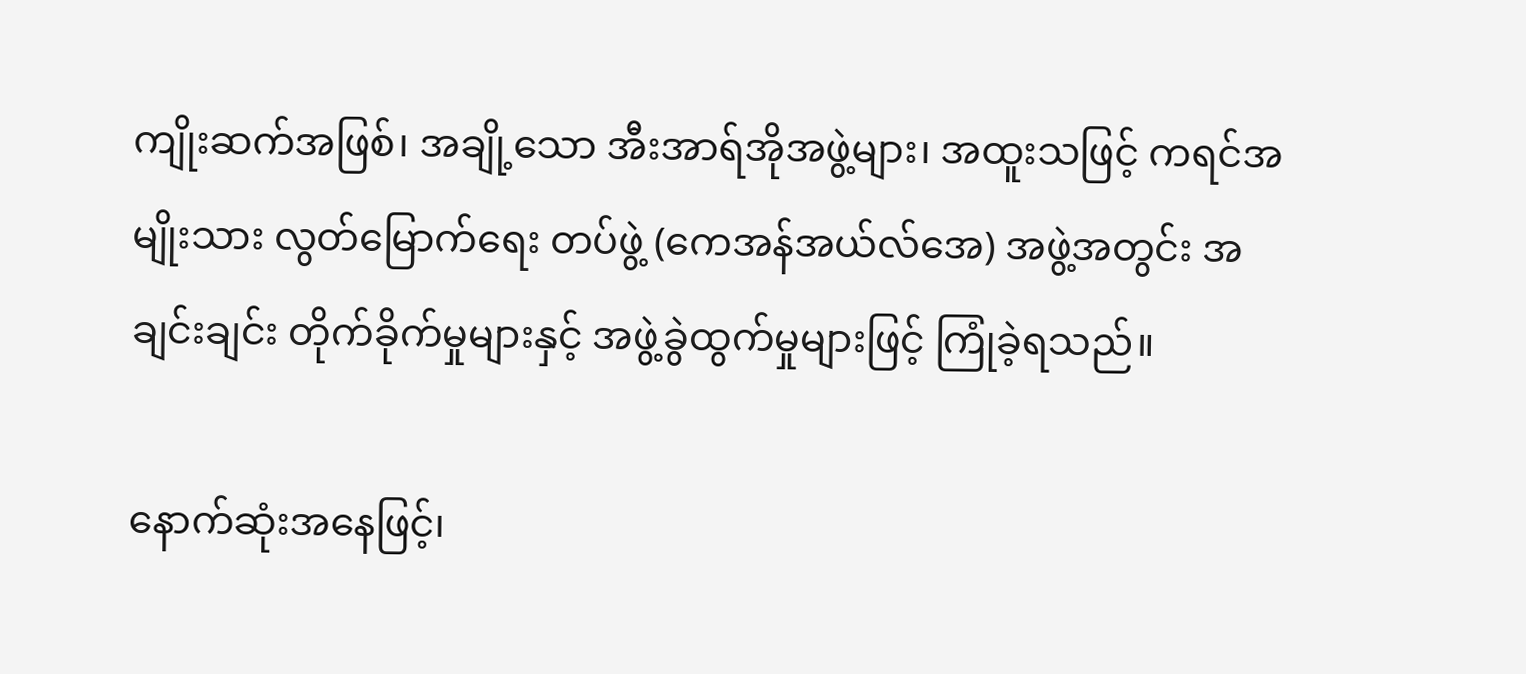ကျိုးဆက်အဖြစ်၊ အချို့သော အီးအာရ်အိုအဖွဲ့များ၊ အထူးသဖြင့် ကရင်အမျိုးသား လွတ်မြောက်ရေး တပ်ဖွဲ့ (ကေအန်အယ်လ်အေ) အဖွဲ့အတွင်း အချင်းချင်း တိုက်ခိုက်မှုများနှင့် အဖွဲ့ခွဲထွက်မှုများဖြင့် ကြုံခဲ့ရသည်။

နောက်ဆုံးအနေဖြင့်၊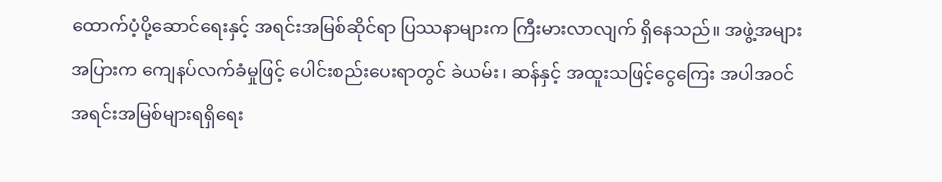ထောက်ပံ့ပို့ဆောင်ရေးနှင့် အရင်းအမြစ်ဆိုင်ရာ ပြဿနာများက ကြီးမားလာလျက် ရှိနေသည်။ အဖွဲ့အများအပြားက ကျေနပ်လက်ခံမှုဖြင့် ပေါင်းစည်းပေးရာတွင် ‌ခဲယမ်း၊ ဆန်နှင့် အထူးသဖြင့်ငွေကြေး အပါအဝင် အရင်းအမြစ်များရရှိရေး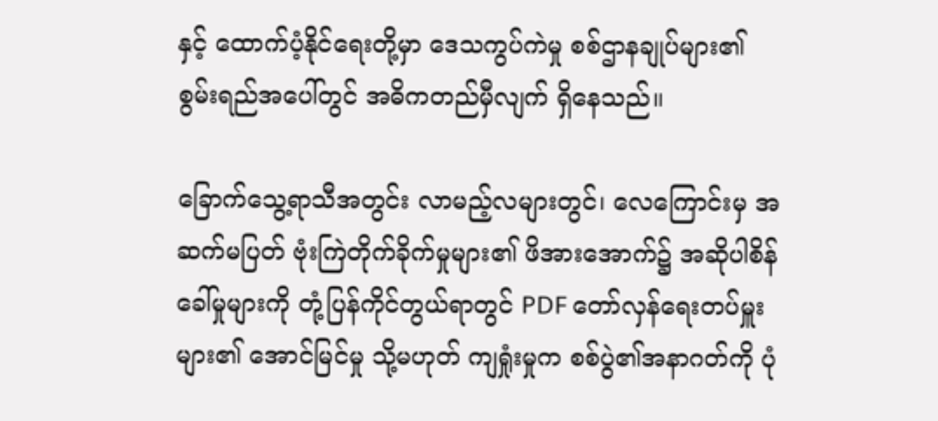နှင့် ထောက်ပံ့နိုင်ရေးတို့မှာ ဒေသကွပ်ကဲမှု စစ်ဌာနချုပ်များ၏ စွမ်းရည်အပေါ်တွင် အဓိကတည်မှီလျက် ရှိနေသည်။

ခြောက်သွေ့ရာသီအတွင်း လာမည့်လများတွင်၊ လေကြောင်းမှ အဆက်မပြတ် ဗုံးကြဲတိုက်ခိုက်မှုများ၏ ဖိအားအောက်၌ အဆိုပါစိန်ခေါ်မှုများကို တုံ့ပြန်ကိုင်တွယ်ရာတွင် PDF တော်လှန်ရေးတပ်မှူးများ၏ အောင်မြင်မှု သို့မဟုတ် ကျရှုံးမှုက စစ်ပွဲ၏အနာဂတ်ကို ပုံ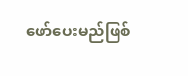ဖော်ပေးမည်ဖြစ်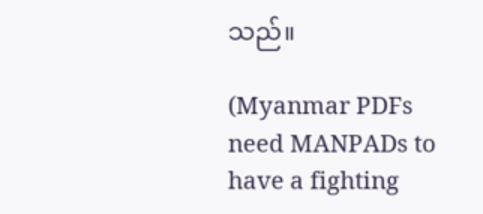သည်။

(Myanmar PDFs need MANPADs to have a fighting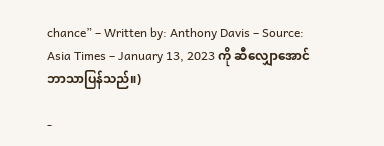chance” – Written by: Anthony Davis – Source: Asia Times – January 13, 2023 ကို ဆီလျှောအောင် ဘာသာပြန်သည်။)

-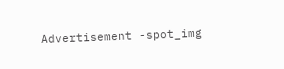Advertisement -spot_img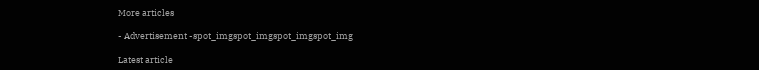More articles

- Advertisement -spot_imgspot_imgspot_imgspot_img

Latest article